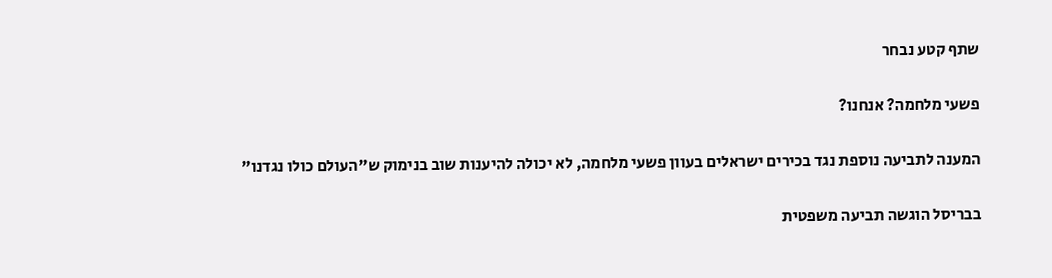שתף קטע נבחר

פשעי מלחמה? אנחנו?

המענה לתביעה נוספת נגד בכירים ישראלים בעוון פשעי מלחמה, לא יכולה להיענות שוב בנימוק ש"העולם כולו נגדנו"

בבריסל הוגשה תביעה משפטית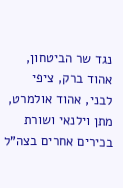נגד שר הביטחון, אהוד ברק, ציפי לבני, אהוד אולמרט, מתן וילנאי ושורת בכירים אחרים בצה"ל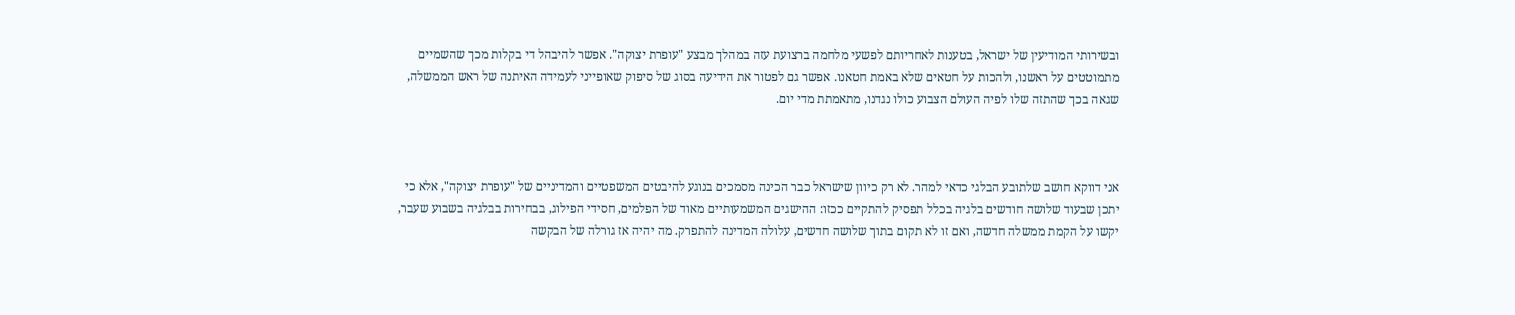ובשירותי המודיעין של ישראל, בטענות לאחריותם לפשעי מלחמה ברצועת עזה במהלך מבצע "עופרת יצוקה". אפשר להיבהל די בקלות מכך שהשמיים מתמוטטים על ראשנו, ולהכות על חטאים שלא באמת חטאנו. אפשר גם לפטור את הידיעה בסוג של סיפוק שאופייני לעמידה האיתנה של ראש הממשלה, שגאה בכך שהתזה שלו לפיה העולם הצבוע כולו נגדנו, מתאמתת מדי יום.



אני דווקא חושב שלתובע הבלגי כדאי למהר. לא רק כיוון שישראל כבר הכינה מסמכים בנוגע להיבטים המשפטיים והמדיניים של "עופרת יצוקה", אלא כי יתכן שבעוד שלושה חודשים בלגיה בכלל תפסיק להתקיים ככזו: ההישגים המשמעותיים מאוד של הפלמים, חסידי הפילוג, בבחירות בבלגיה בשבוע שעבר, יקשו על הקמת ממשלה חדשה, ואם זו לא תקום בתוך שלושה חדשים, עלולה המדינה להתפרק. מה יהיה אז גורלה של הבקשה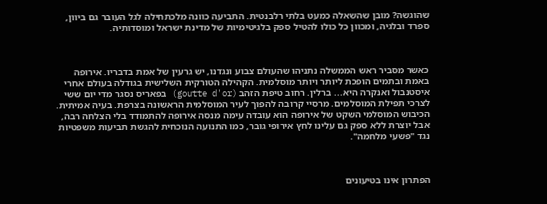שהוגשה? מובן שהשאלה כמעט בלתי רלבנטית. התביעה כוונה מלכתחילה לגל העובר גם ביוון, ספרד ובלגיה, ומכוון כל כולו להטיל ספק בלגיטימיות של מדינת ישראל ומוסדותיה.



כאשר מסביר ראש הממשלה נתניהו שהעולם צבוע ונגדנו, יש גרעין של אמת בדבריו. אירופה באמת ובתמים הופכת ליותר ויותר מוסלמית. הקהילה הטורקית השלישית בגודלה בעולם אחרי איסטנבול ואנקרה היא... ברלין. רחוב טיפת הזהב (goutte d'or) בפאריס נסגר מדי יום ששי לצרכי תפילת המוסלמים. מרסיי קרובה להפוך לעיר המוסלמית הראשונה בצרפת. בעיה אמיתית. הכיבוש המוסלמי השקט של אירופה הוא עובדה עימה מנסה אירופה להתמודד בלי הצלחה רבה, אבל יוצרת ללא ספק גם עלינו לחץ אירופי גובר, כמו התנועה הנוכחית להגשת תביעות משפטיות נגד "פשעי מלחמה".



הפתרון אינו בטיעונים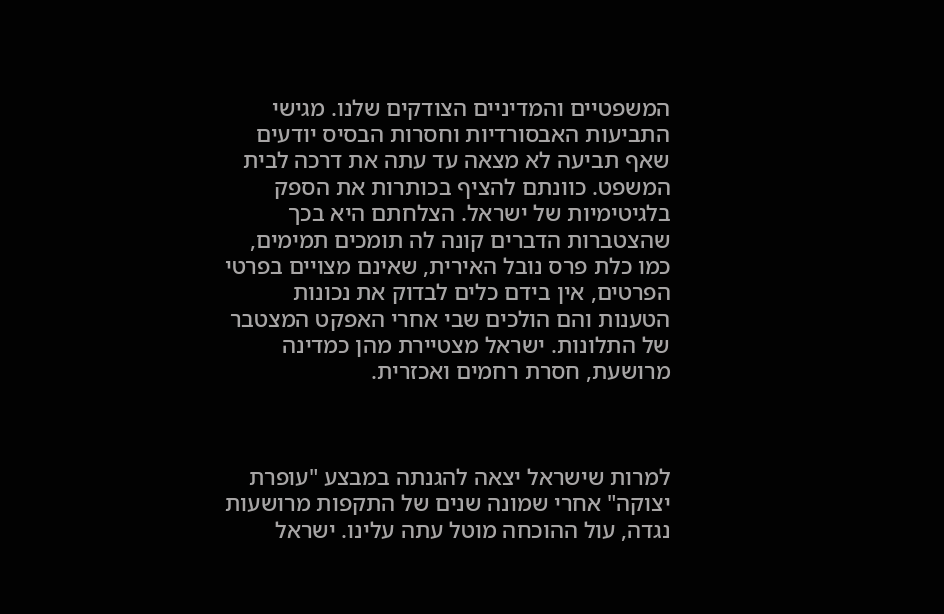המשפטיים והמדיניים הצודקים שלנו. מגישי התביעות האבסורדיות וחסרות הבסיס יודעים שאף תביעה לא מצאה עד עתה את דרכה לבית המשפט. כוונתם להציף בכותרות את הספק בלגיטימיות של ישראל. הצלחתם היא בכך שהצטברות הדברים קונה לה תומכים תמימים, כמו כלת פרס נובל האירית, שאינם מצויים בפרטי הפרטים, אין בידם כלים לבדוק את נכונות הטענות והם הולכים שבי אחרי האפקט המצטבר של התלונות. ישראל מצטיירת מהן כמדינה מרושעת, חסרת רחמים ואכזרית.



למרות שישראל יצאה להגנתה במבצע "עופרת יצוקה" אחרי שמונה שנים של התקפות מרושעות נגדה, עול ההוכחה מוטל עתה עלינו. ישראל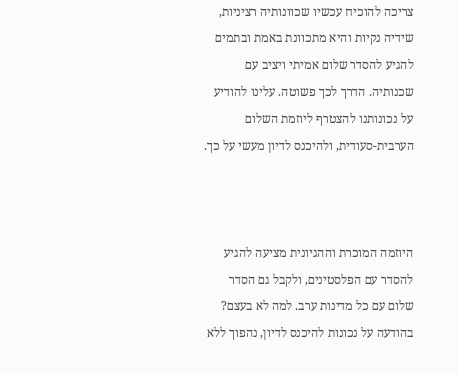צריכה להוכיח עכשיו שכוונותיה רציניות, שידיה נקיות והיא מתכוונת באמת ובתמים להגיע להסדר שלום אמיתי ויציב עם שכנותיה. הדרך לכך פשוטה. עלינו להודיע על נכונותנו להצטרף ליוזמת השלום הערבית-סעודית, ולהיכנס לדיון מעשי על כך.



היוזמה המוכרת וההגיונית מציעה להגיע להסדר עם הפלסטינים, ולקבל גם הסדר שלום עם כל מדינות ערב. למה לא בעצם? בהודעה על נכונות להיכנס לדיון, נהפוך ללא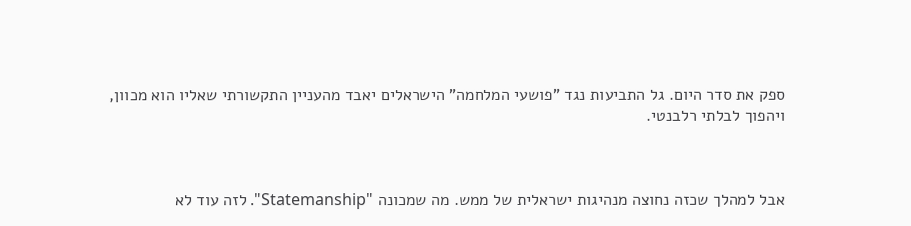ספק את סדר היום. גל התביעות נגד "פושעי המלחמה" הישראלים יאבד מהעניין התקשורתי שאליו הוא מכוון, ויהפוך לבלתי רלבנטי.



אבל למהלך שכזה נחוצה מנהיגות ישראלית של ממש. מה שמכונה "Statemanship". לזה עוד לא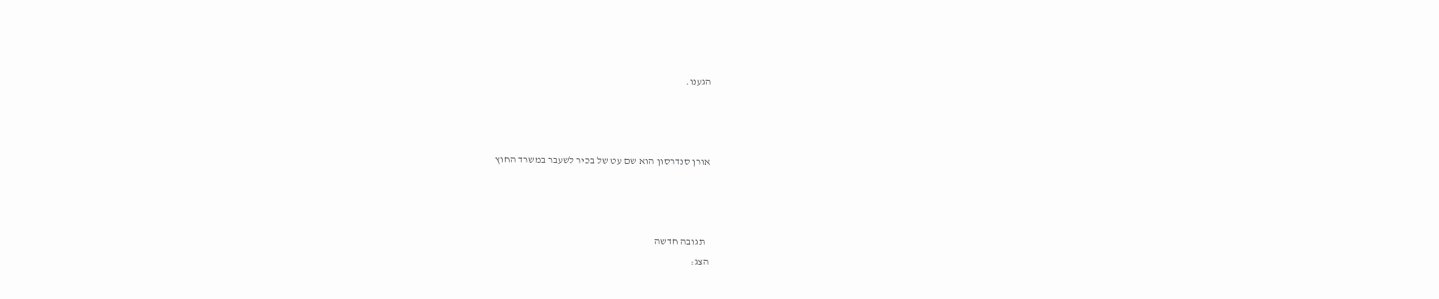הגענו.



אורן סנדרסון הוא שם עט של בכיר לשעבר במשרד החוץ



  תגובה חדשה
הצג: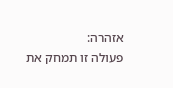אזהרה:
פעולה זו תמחק את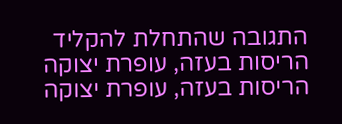התגובה שהתחלת להקליד
הריסות בעזה, עופרת יצוקה
הריסות בעזה, עופרת יצוקה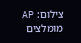צילום: AP
מומלצים